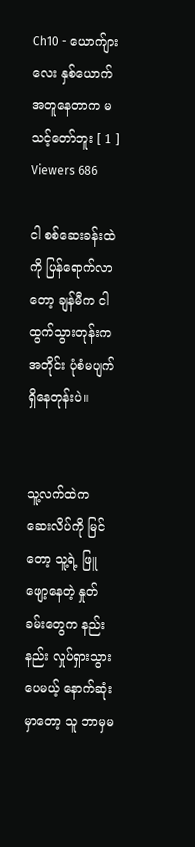Ch10 - ယောက်ျားလေး နှစ်ယောက်အတူနေတာက မသင့်တော်ဘူး [ 1 ]
Viewers 686

ငါ စစ်ဆေးခန်းထဲကို ပြန်ရောက်လာတော့ ချန်မီက ငါ ထွက်သွားတုန်းကအတိုင်း ပုံစံမပျက် ရှိနေတုန်းပဲ။


သူ့လက်ထဲက ဆေးလိပ်ကို မြင်တော့ သူ့ရဲ့ ဖြူဖျော့နေတဲ့ နှုတ်ခမ်းတွေက နည်းနည်း လှုပ်ရှားသွားပေမယ့် နောက်ဆုံးမှာတော့ သူ ဘာမှမ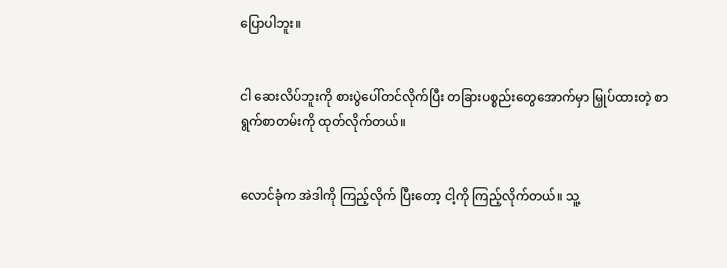ပြောပါဘူး။


ငါ ဆေးလိပ်ဘူးကို စားပွဲပေါ်တင်လိုက်ပြီး တခြားပစ္စည်းတွေအောက်မှာ မြှုပ်ထားတဲ့ စာရွက်စာတမ်းကို ထုတ်လိုက်တယ်။


လောင်ခုံက အဲဒါကို ကြည့်လိုက် ပြီးတော့ ငါ့ကို ကြည့်လိုက်တယ်။ သူ့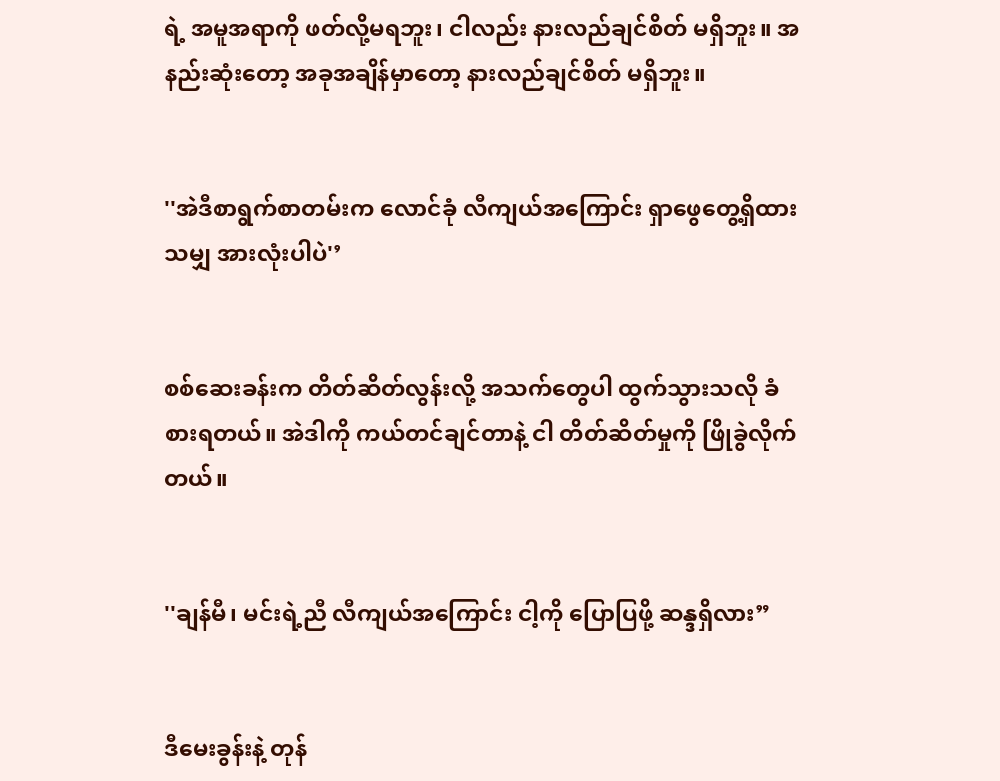ရဲ့ အမူအရာကို ဖတ်လို့မရဘူး၊ ငါလည်း နားလည်ချင်စိတ် မရှိဘူး။ အနည်းဆုံးတော့ အခုအချိန်မှာတော့ နားလည်ချင်စိတ် မရှိဘူး။


''အဲဒီစာရွက်စာတမ်းက လောင်ခုံ လီကျယ်အကြောင်း ရှာဖွေတွေ့ရှိထားသမျှ အားလုံးပါပဲ'’


စစ်ဆေးခန်းက တိတ်ဆိတ်လွန်းလို့ အသက်တွေပါ ထွက်သွားသလို ခံစားရတယ်။ အဲဒါကို ကယ်တင်ချင်တာနဲ့ ငါ တိတ်ဆိတ်မှုကို ဖြိုခွဲလိုက်တယ်။


''ချန်မီ၊ မင်းရဲ့ညီ လီကျယ်အကြောင်း ငါ့ကို ပြောပြဖို့ ဆန္ဒရှိလား”


ဒီမေးခွန်းနဲ့ တုန်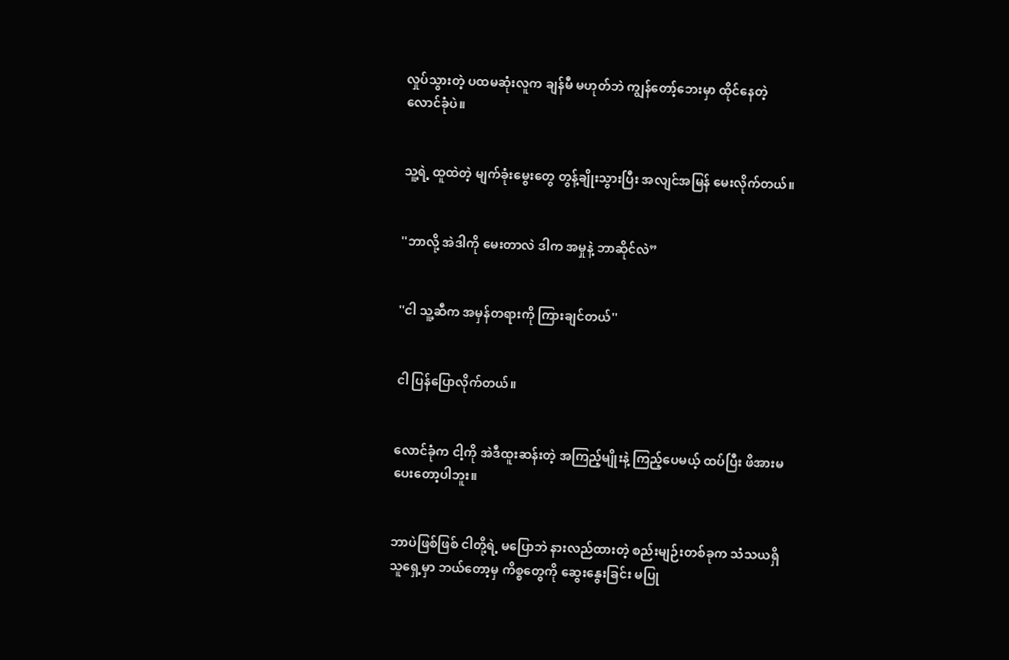လှုပ်သွားတဲ့ ပထမဆုံးလူက ချန်မီ မဟုတ်ဘဲ ကျွန်တော့်ဘေးမှာ ထိုင်နေတဲ့ လောင်ခုံပဲ။


သူ့ရဲ့ ထူထဲတဲ့ မျက်ခုံးမွေးတွေ တွန့်ချိုးသွားပြီး အလျင်အမြန် မေးလိုက်တယ်။


''ဘာလို့ အဲဒါကို မေးတာလဲ ဒါက အမှုနဲ့ ဘာဆိုင်လဲ”


''ငါ သူ့ဆီက အမှန်တရားကို ကြားချင်တယ်''


ငါ ပြန်ပြောလိုက်တယ်။


လောင်ခုံက ငါ့ကို အဲဒီထူးဆန်းတဲ့ အကြည့်မျိုးနဲ့ ကြည့်ပေမယ့် ထပ်ပြီး ဖိအားမပေးတော့ပါဘူး။


ဘာပဲဖြစ်ဖြစ် ငါတို့ရဲ့ မပြောဘဲ နားလည်ထားတဲ့ စည်းမျဉ်းတစ်ခုက သံသယရှိသူရှေ့မှာ ဘယ်တော့မှ ကိစ္စတွေကို ဆွေးနွေးခြင်း မပြု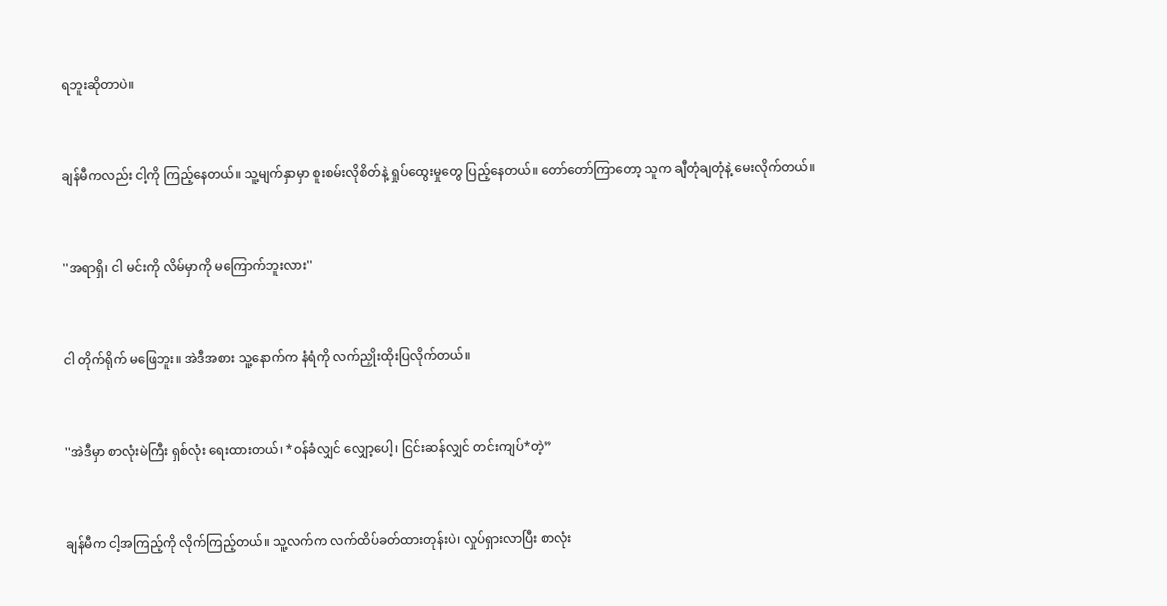ရဘူးဆိုတာပဲ။


ချန်မီကလည်း ငါ့ကို ကြည့်နေတယ်။ သူ့မျက်နှာမှာ စူးစမ်းလိုစိတ်နဲ့ ရှုပ်ထွေးမှုတွေ ပြည့်နေတယ်။ တော်တော်ကြာတော့ သူက ချီတုံချတုံနဲ့ မေးလိုက်တယ်။


''အရာရှိ၊ ငါ မင်းကို လိမ်မှာကို မကြောက်ဘူးလား''


ငါ တိုက်ရိုက် မဖြေဘူး။ အဲဒီအစား သူ့နောက်က နံရံကို လက်ညှိုးထိုးပြလိုက်တယ်။


''အဲဒီမှာ စာလုံးမဲကြီး ရှစ်လုံး ရေးထားတယ်၊ *ဝန်ခံလျှင် လျှော့ပေါ့၊ ငြင်းဆန်လျှင် တင်းကျပ်*တဲ့”


ချန်မီက ငါ့အကြည့်ကို လိုက်ကြည့်တယ်။ သူ့လက်က လက်ထိပ်ခတ်ထားတုန်းပဲ၊ လှုပ်ရှားလာပြီး စာလုံး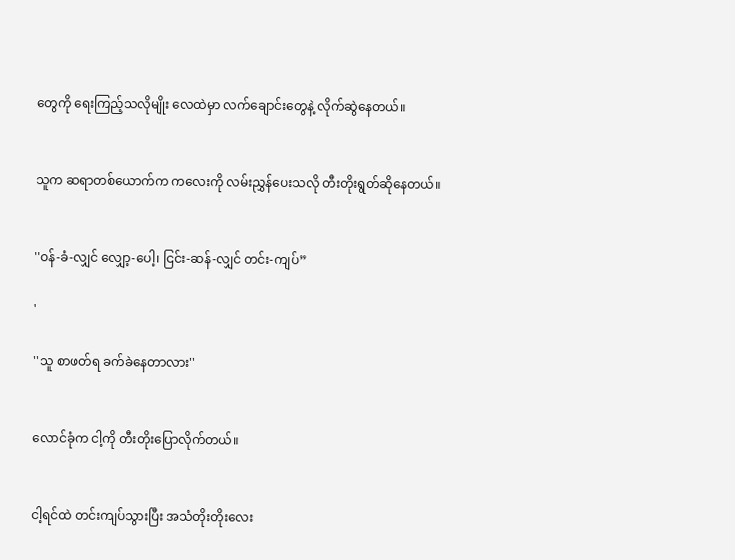တွေကို ရေးကြည့်သလိုမျိုး လေထဲမှာ လက်ချောင်းတွေနဲ့ လိုက်ဆွဲနေတယ်။


သူက ဆရာတစ်ယောက်က ကလေးကို လမ်းညွှန်ပေးသလို တီးတိုးရွတ်ဆိုနေတယ်။


''ဝန်-ခံ-လျှင် လျှော့-ပေါ့၊ ငြင်း-ဆန်-လျှင် တင်း-ကျပ်”

'

''သူ စာဖတ်ရ ခက်ခဲနေတာလား''


လောင်ခုံက ငါ့ကို တီးတိုးပြောလိုက်တယ်။


ငါ့ရင်ထဲ တင်းကျပ်သွားပြီး အသံတိုးတိုးလေး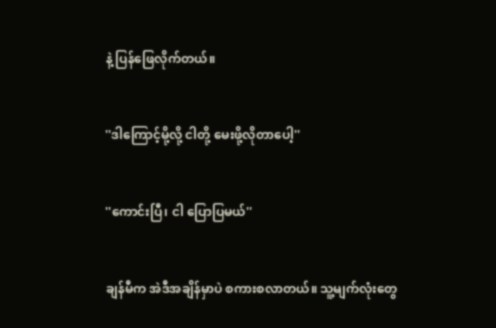နဲ့ ပြန်ဖြေလိုက်တယ်။


''ဒါကြောင့်မို့လို့ ငါတို့ မေးဖို့လိုတာပေါ့''


''ကောင်းပြီ၊ ငါ ပြောပြမယ်''


ချန်မီက အဲဒီအချိန်မှာပဲ စကားစလာတယ်။ သူ့မျက်လုံးတွေ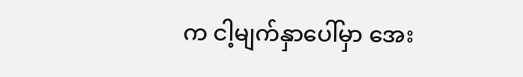က ငါ့မျက်နှာပေါ်မှာ အေး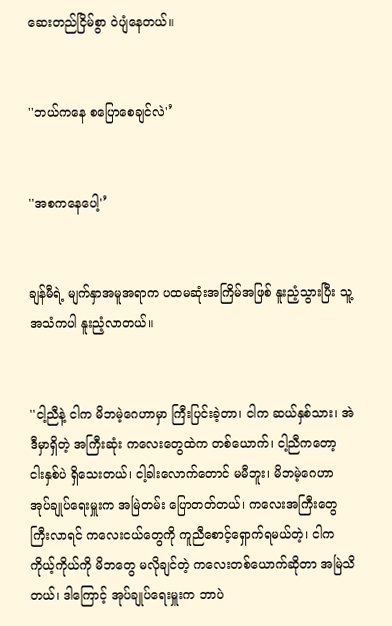ဆေးတည်ငြိမ်စွာ ဝဲပျံနေတယ်။


''ဘယ်ကနေ စပြောစေချင်လဲ'’


''အစကနေပေါ့'’


ချန်မီရဲ့ မျက်နှာအမူအရာက ပထမဆုံးအကြိမ်အဖြစ် နူးညံ့သွားပြီး သူ့အသံကပါ နူးညံ့လာတယ်။


''ငါ့ညီနဲ့ ငါက မိဘမဲ့ဂေဟာမှာ ကြီးပြင်းခဲ့တာ၊ ငါက ဆယ်နှစ်သား၊ အဲဒီမှာရှိတဲ့ အကြီးဆုံး ကလေးတွေထဲက တစ်ယောက်၊ ငါ့ညီကတော့ ငါးနှစ်ပဲ ရှိသေးတယ်၊ ငါ့ခါးလောက်တောင် မမီဘူး၊ မိဘမဲ့ဂေဟာ အုပ်ချုပ်ရေးမှူးက အမြဲတမ်း ပြောတတ်တယ်၊ ကလေးအကြီးတွေ ကြီးလာရင် ကလေးငယ်တွေကို ကူညီစောင့်ရှောက်ရမယ်တဲ့၊ ငါက ကိုယ့်ကိုယ်ကို မိဘတွေ မလိုချင်တဲ့ ကလေးတစ်ယောက်ဆိုတာ အမြဲသိတယ်၊ ဒါကြောင့် အုပ်ချုပ်ရေးမှူးက ဘာပဲ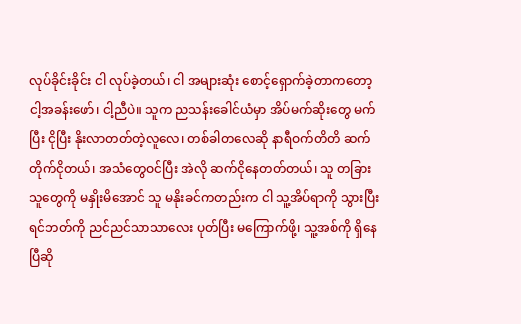လုပ်ခိုင်းခိုင်း ငါ လုပ်ခဲ့တယ်၊ ငါ အများဆုံး စောင့်ရှောက်ခဲ့တာကတော့ ငါ့အခန်းဖော်၊ ငါ့ညီပဲ။ သူက ညသန်းခေါင်ယံမှာ အိပ်မက်ဆိုးတွေ မက်ပြီး ငိုပြီး နိုးလာတတ်တဲ့လူလေ၊ တစ်ခါတလေဆို နာရီဝက်တိတိ ဆက်တိုက်ငိုတယ်၊ အသံတွေဝင်ပြီး အဲလို ဆက်ငိုနေတတ်တယ်၊ သူ တခြားသူတွေကို မနှိုးမိအောင် သူ မနိုးခင်ကတည်းက ငါ သူ့အိပ်ရာကို သွားပြီး ရင်ဘတ်ကို ညင်ညင်သာသာလေး ပုတ်ပြီး မကြောက်ဖို့၊ သူ့အစ်ကို ရှိနေပြီဆို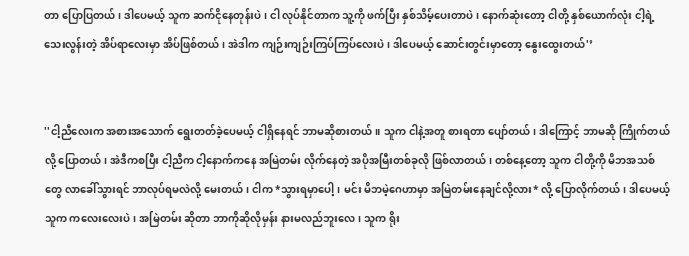တာ ပြောပြတယ်၊ ဒါပေမယ့် သူက ဆက်ငိုနေတုန်းပဲ၊ ငါ လုပ်နိုင်တာက သူ့ကို ဖက်ပြီး နှစ်သိမ့်ပေးတာပဲ၊ နောက်ဆုံးတော့ ငါတို့ နှစ်ယောက်လုံး ငါ့ရဲ့ သေးလွန်းတဲ့ အိပ်ရာလေးမှာ အိပ်ဖြစ်တယ်၊ အဲဒါက ကျဉ်းကျဉ်းကြပ်ကြပ်လေးပဲ၊ ဒါပေမယ့် ဆောင်းတွင်းမှာတော့ နွေးထွေးတယ်'’


''ငါ့ညီလေးက အစားအသောက် ရွေးတတ်ခဲ့ပေမယ့် ငါရှိနေရင် ဘာမဆိုစားတယ်။ သူက ငါနဲ့အတူ စားရတာ ပျော်တယ်၊ ဒါကြောင့် ဘာမဆို ကြိုက်တယ်လို့ ပြောတယ်၊ အဲဒီကစပြီး ငါ့ညီက ငါ့နောက်ကနေ အမြဲတမ်း လိုက်နေတဲ့ အပိုအမြီးတစ်ခုလို ဖြစ်လာတယ်၊ တစ်နေ့တော့ သူက ငါတို့ကို မိဘအသစ်တွေ လာခေါ်သွားရင် ဘာလုပ်ရမလဲလို့ မေးတယ်၊ ငါက *သွားရမှာပေါ့၊ မင်း မိဘမဲ့ဂေဟာမှာ အမြဲတမ်းနေချင်လို့လား* လို့ ပြောလိုက်တယ်၊ ဒါပေမယ့် သူက ကလေးလေးပဲ၊ အမြဲတမ်း ဆိုတာ ဘာကိုဆိုလိုမှန်း နားမလည်ဘူး‌လေ၊ သူက ရိုး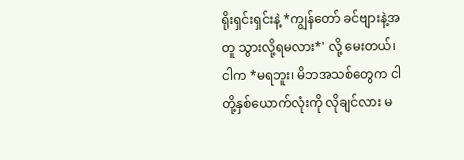ရိုးရှင်းရှင်းနဲ့ *ကျွန်တော် ခင်ဗျားနဲ့အတူ သွားလို့ရမလား*' လို့ မေးတယ်၊ ငါက *မရဘူး၊ မိဘအသစ်တွေက ငါတို့နှစ်ယောက်လုံးကို လိုချင်လား မ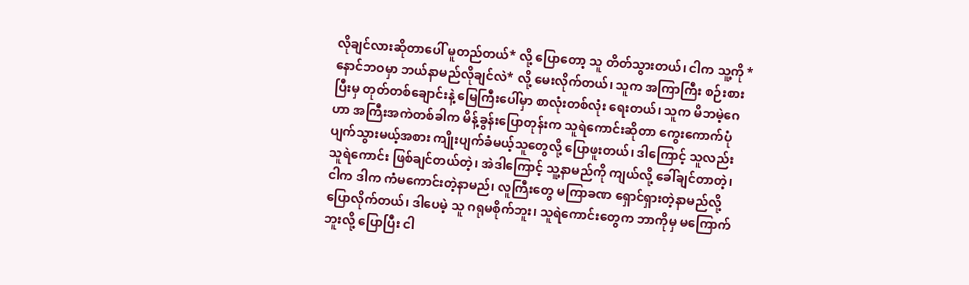လိုချင်လားဆိုတာပေါ် မူတည်တယ်* လို့ ပြောတော့ သူ တိတ်သွားတယ်၊ ငါက သူ့ကို *နောင်ဘဝမှာ ဘယ်နာမည်လိုချင်လဲ* လို့ မေးလိုက်တယ်၊ သူက အကြာကြီး စဉ်းစားပြီးမှ တုတ်တစ်ချောင်းနဲ့ မြေကြီးပေါ်မှာ စာလုံးတစ်လုံး ရေးတယ်၊ သူက မိဘမဲ့ဂေဟာ အကြီးအကဲတစ်ခါက မိန့်ခွန်းပြောတုန်းက သူရဲကောင်းဆိုတာ ကွေးကောက်ပုံပျက်သွားမယ့်အစား ကျိုးပျက်ခံမယ့်သူတွေလို့ ပြောဖူးတယ်၊ ဒါကြောင့် သူလည်း သူရဲကောင်း ဖြစ်ချင်တယ်တဲ့၊ အဲဒါကြောင့် သူ့နာမည်ကို ကျယ်လို့ ခေါ်ချင်တာတဲ့၊ ငါက ဒါက ကံမကောင်းတဲ့နာမည်၊ လူကြီးတွေ မကြာခဏ ရှောင်ရှားတဲ့နာမည်လို့ ပြောလိုက်တယ်၊ ဒါပေမဲ့ သူ ဂရုမစိုက်ဘူး၊ သူရဲကောင်းတွေက ဘာကိုမှ မကြောက်ဘူးလို့ ပြောပြီး ငါ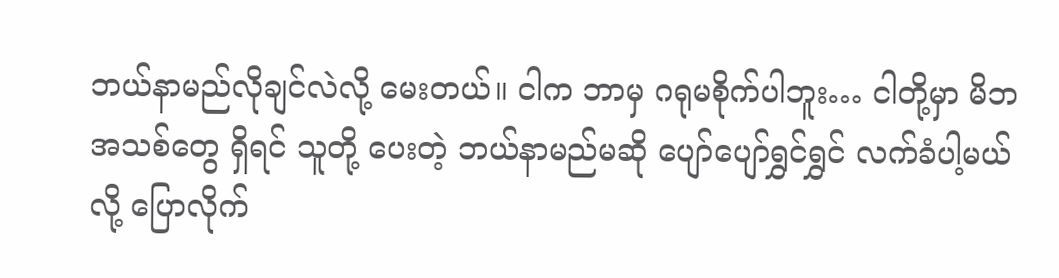ဘယ်နာမည်လိုချင်လဲလို့ မေးတယ်။ ငါက ဘာမှ ဂရုမစိုက်ပါဘူး… ငါတို့မှာ မိဘအသစ်တွေ ရှိရင် သူတို့ ပေးတဲ့ ဘယ်နာမည်မဆို ပျော်ပျော်ရွှင်ရွှင် လက်ခံပါ့မယ်လို့ ပြောလိုက်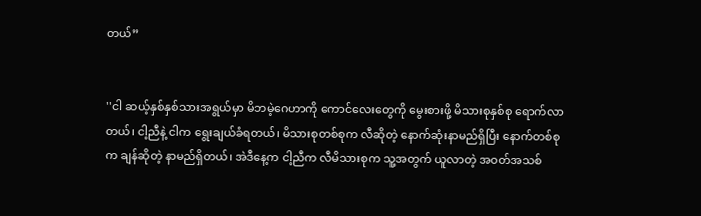တယ်”


''ငါ ဆယ့်နှစ်နှစ်သားအရွယ်မှာ မိဘမဲ့ဂေဟာကို ကောင်လေးတွေကို မွေးစားဖို့ မိသားစုနှစ်စု ရောက်လာတယ်၊ ငါ့ညီနဲ့ ငါက ရွေးချယ်ခံရတယ်၊ မိသားစုတစ်စုက လီဆိုတဲ့ နောက်ဆုံးနာမည်ရှိပြီး နောက်တစ်စုက ချန်ဆိုတဲ့ နာမည်ရှိတယ်၊ အဲဒီနေ့က ငါ့ညီက လီမိသားစုက သူ့အတွက် ယူလာတဲ့ အဝတ်အသစ်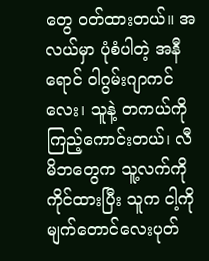တွေ ဝတ်ထားတယ်။ အလယ်မှာ ပုံစံပါတဲ့ အနီရောင် ဝါဂွမ်းဂျာကင်လေး၊ သူနဲ့ တကယ်ကို ကြည့်ကောင်းတယ်၊ လီမိဘတွေက သူ့လက်ကို ကိုင်ထားပြီး သူက ငါ့ကို မျက်တောင်လေးပုတ်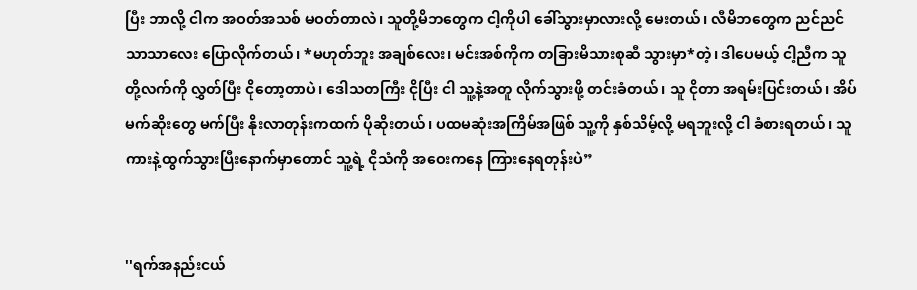ပြီး ဘာလို့ ငါက အဝတ်အသစ် မဝတ်တာလဲ၊ သူတို့မိဘတွေက ငါ့ကိုပါ ခေါ်သွားမှာလားလို့ မေးတယ်၊ လီမိဘတွေက ညင်ညင်သာသာလေး ပြောလိုက်တယ်၊ *မဟုတ်ဘူး အချစ်လေး၊ မင်းအစ်ကိုက တခြားမိသားစုဆီ သွားမှာ*တဲ့၊ ဒါပေမယ့် ငါ့ညီက သူတို့လက်ကို လွှတ်ပြီး ငိုတော့တာပဲ၊ ဒေါသတကြီး ငိုပြီး ငါ သူ့နဲ့အတူ လိုက်သွားဖို့ တင်းခံတယ်၊ သူ ငိုတာ အရမ်းပြင်းတယ်၊ အိပ်မက်ဆိုးတွေ မက်ပြီး နိုးလာတုန်းကထက် ပိုဆိုးတယ်၊ ပထမဆုံးအကြိမ်အဖြစ် သူ့ကို နှစ်သိမ့်လို့ မရဘူးလို့ ငါ ခံစားရတယ်၊ သူ ကားနဲ့ထွက်သွားပြီးနောက်မှာတောင် သူ့ရဲ့ ငိုသံကို အဝေးကနေ ကြားနေရတုန်းပဲ”


''ရက်အနည်းငယ်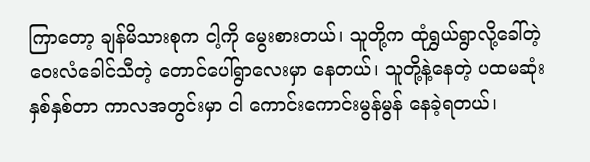ကြာတော့ ချန်မိသားစုက ငါ့ကို မွေးစားတယ်၊ သူတို့က ထုံရွှယ်ရွာလို့ခေါ်တဲ့ ဝေးလံခေါင်သီတဲ့ တောင်ပေါ်ရွာလေးမှာ နေတယ်၊ သူတို့နဲ့နေတဲ့ ပထမဆုံးနှစ်နှစ်တာ ကာလအတွင်းမှာ ငါ ကောင်းကောင်းမွန်မွန် နေခဲ့ရတယ်၊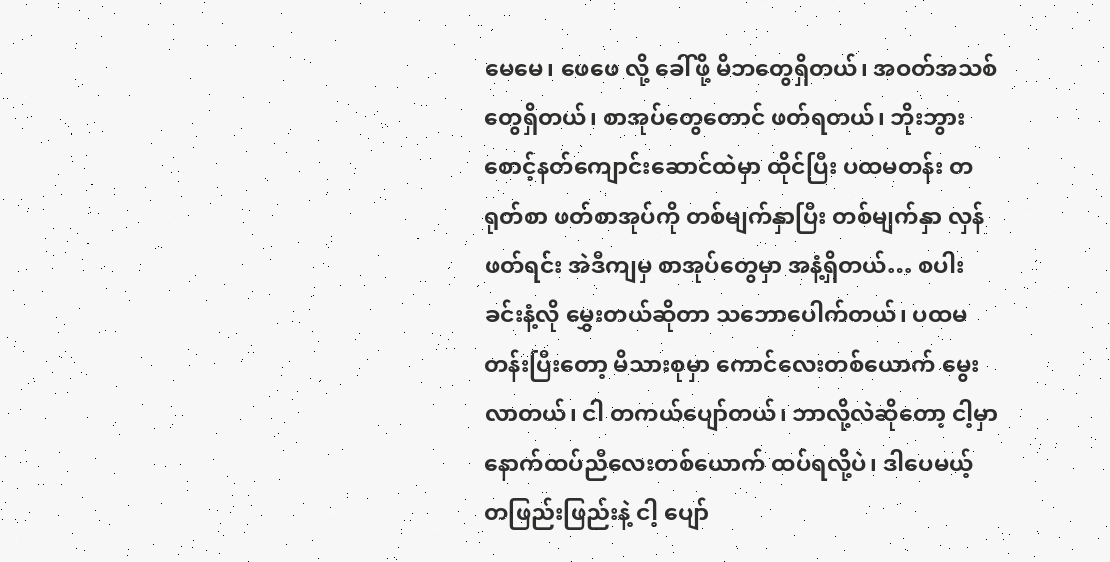မေမေ၊ ဖေဖေ လို့ ခေါ်ဖို့ မိဘတွေရှိတယ်၊ အဝတ်အသစ်တွေရှိတယ်၊ စာအုပ်တွေတောင် ဖတ်ရတယ်၊ ဘိုးဘွားစောင့်နတ်ကျောင်းဆောင်ထဲမှာ ထိုင်ပြီး ပထမတန်း တရုတ်စာ ဖတ်စာအုပ်ကို တစ်မျက်နှာပြီး တစ်မျက်နှာ လှန်ဖတ်ရင်း အဲဒီကျမှ စာအုပ်တွေမှာ အနံ့ရှိတယ်… စပါးခင်းနံ့လို မွှေးတယ်ဆိုတာ သဘောပေါက်တယ်၊ ပထမတန်းပြီးတော့ မိသားစုမှာ ကောင်လေးတစ်ယောက် မွေးလာတယ်၊ ငါ တကယ်ပျော်တယ်၊ ဘာလို့လဲဆိုတော့ ငါ့မှာ နောက်ထပ်ညီလေးတစ်ယောက် ထပ်ရလို့ပဲ၊ ဒါပေမယ့် တဖြည်းဖြည်းနဲ့ ငါ့ ပျော်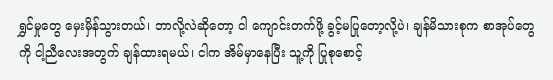ရွှင်မှုတွေ မှေးမှိန်သွားတယ်၊ ဘာလို့လဲဆိုတော့ ငါ ကျောင်းတက်ဖို့ ခွင့်မပြုတော့လို့ပဲ၊ ချန်မိသားစုက စာအုပ်တွေကို ငါ့ညီလေးအတွက် ချန်ထားရမယ်၊ ငါက အိမ်မှာနေပြီး သူ့ကို ပြုစုစောင့်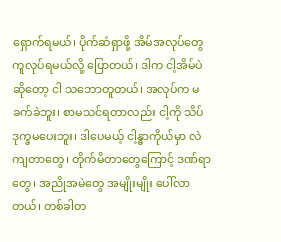ရှောက်ရမယ်၊ ပိုက်ဆံရှာဖို့ အိမ်အလုပ်တွေ ကူလုပ်ရမယ်လို့ ပြောတယ်၊ ဒါက ငါ့အိမ်ပဲဆိုတော့ ငါ သဘောတူတယ်၊ အလုပ်က မခက်ခဲဘူး၊ စာမသင်ရတာလည်း ငါ့ကို သိပ်ဒုက္ခမပေးဘူး၊ ဒါပေမယ့် ငါ့န္ဓာကိုယ်မှာ လဲကျတာတွေ၊ တိုက်မိတာတွေကြောင့် ဒဏ်ရာတွေ၊ အညိုအမဲတွေ အမျိုးမျိုး ပေါ်လာတယ်၊ တစ်ခါတ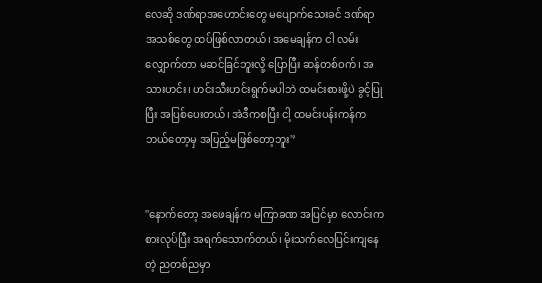လေဆို ဒဏ်ရာအဟောင်းတွေ မပျောက်သေးခင် ဒဏ်ရာအသစ်တွေ ထပ်ဖြစ်လာတယ်၊ အမေချန်က ငါ လမ်းလျှောက်တာ မဆင်ခြင်ဘူးလို့ ပြောပြီး ဆန်တစ်ဝက်၊ အသားဟင်း၊ ဟင်းသီးဟင်းရွက်မပါဘဲ ထမင်းစားဖို့ပဲ ခွင့်ပြုပြီး အပြစ်ပေးတယ်၊ အဲဒီကစပြီး ငါ့ ထမင်းပန်းကန်က ဘယ်တော့မှ အပြည့်မဖြစ်တော့ဘူး'’


''နောက်တော့ အဖေချန်က မကြာခဏ အပြင်မှာ လောင်းကစားလုပ်ပြီး အရက်သောက်တယ်၊ မိုးသက်လေပြင်းကျနေတဲ့ ညတစ်ညမှာ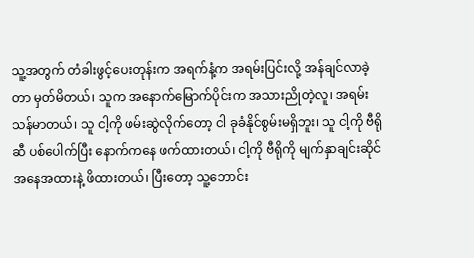သူ့အတွက် တံခါးဖွင့်ပေးတုန်းက အရက်နံ့က အရမ်းပြင်းလို့ အန်ချင်လာခဲ့တာ မှတ်မိတယ်၊ သူက အနောက်မြောက်ပိုင်းက အသားညိုတဲ့လူ၊ အရမ်းသန်မာတယ်၊ သူ ငါ့ကို ဖမ်းဆွဲလိုက်တော့ ငါ ခုခံနိုင်စွမ်းမရှိဘူး၊ သူ ငါ့ကို ဗီရိုဆီ ပစ်ပေါက်ပြီး နောက်ကနေ ဖက်ထားတယ်၊ ငါ့ကို ဗီရိုကို မျက်နှာချင်းဆိုင် အနေအထားနဲ့ ဖိထားတယ်၊ ပြီးတော့ သူ့ဘောင်း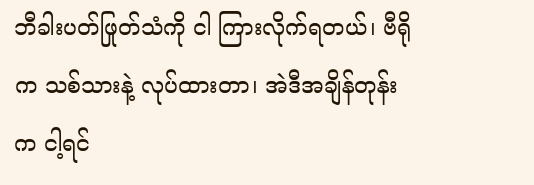ဘီခါးပတ်ဖြုတ်သံကို ငါ ကြားလိုက်ရတယ်၊ ဗီရိုက သစ်သားနဲ့ လုပ်ထားတာ၊ အဲဒီအချိန်တုန်းက ငါ့ရင်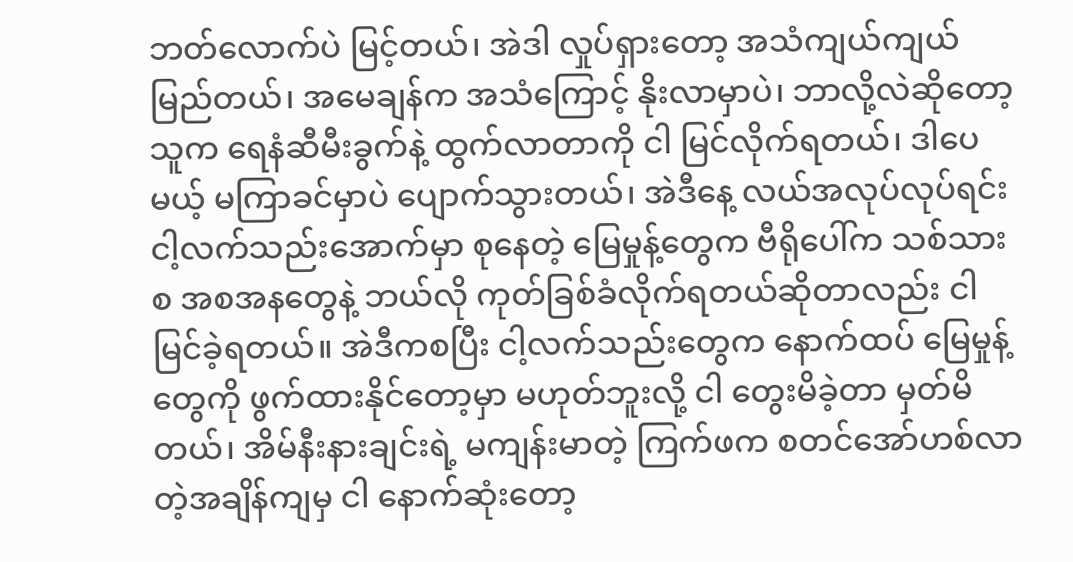ဘတ်လောက်ပဲ မြင့်တယ်၊ အဲဒါ လှုပ်ရှားတော့ အသံကျယ်‌ကျယ်မြည်တယ်၊ အမေချန်က အသံကြောင့် နိုးလာမှာပဲ၊ ဘာလို့လဲဆိုတော့ သူက ရေနံဆီမီးခွက်နဲ့ ထွက်လာတာကို ငါ မြင်လိုက်ရတယ်၊ ဒါပေမယ့် မကြာခင်မှာပဲ ပျောက်သွားတယ်၊ အဲဒီနေ့ လယ်အလုပ်လုပ်ရင်း ငါ့လက်သည်းအောက်မှာ စုနေတဲ့ မြေမှုန့်တွေက ဗီရိုပေါ်က သစ်သားစ အစအနတွေနဲ့ ဘယ်လို ကုတ်ခြစ်ခံလိုက်ရတယ်ဆိုတာလည်း ငါ မြင်ခဲ့ရတယ်။ အဲဒီကစပြီး ငါ့လက်သည်းတွေက နောက်ထပ် မြေမှုန့်တွေကို ဖွက်ထားနိုင်တော့မှာ မဟုတ်ဘူးလို့ ငါ တွေးမိခဲ့တာ မှတ်မိတယ်၊ အိမ်နီးနားချင်းရဲ့ မကျန်းမာတဲ့ ကြက်ဖက စတင်အော်ဟစ်လာတဲ့အချိန်ကျမှ ငါ နောက်ဆုံးတော့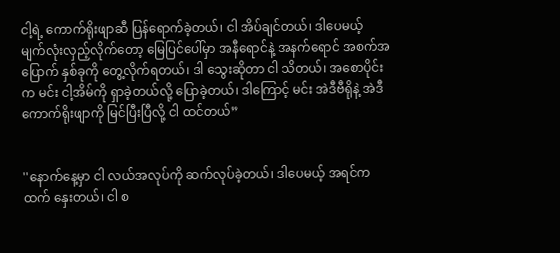ငါ့ရဲ့ ကောက်ရိုးဖျာဆီ ပြန်ရောက်ခဲ့တယ်၊ ငါ အိပ်ချင်တယ်၊ ဒါပေမယ့် မျက်လုံးလှည့်လိုက်တော့ မြေပြင်ပေါ်မှာ အနီရောင်နဲ့ အနက်ရောင် အစက်အပြောက် နှစ်ခုကို တွေ့လိုက်ရတယ်၊ ဒါ သွေးဆိုတာ ငါ သိတယ်၊ အစောပိုင်းက မင်း ငါ့အိမ်ကို ရှာခဲ့တယ်လို့ ပြောခဲ့တယ်၊ ဒါကြောင့် မင်း အဲဒီဗီရိုနဲ့ အဲဒီကောက်ရိုးဖျာကို မြင်ပြီးပြီလို့ ငါ ထင်တယ်”


''နောက်နေ့မှာ ငါ လယ်အလုပ်ကို ဆက်လုပ်ခဲ့တယ်၊ ဒါပေမယ့် အရင်ကထက် နှေးတယ်၊ ငါ စ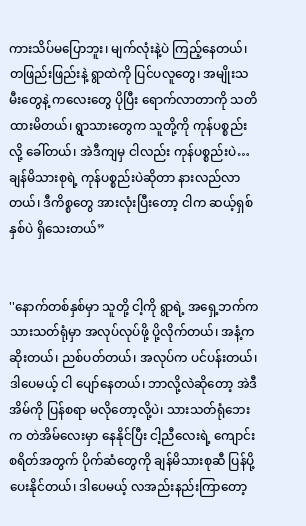ကားသိပ်မပြောဘူး၊ မျက်လုံးနဲ့ပဲ ကြည့်နေတယ်၊ တဖြည်းဖြည်းနဲ့ ရွာထဲကို ပြင်ပလူတွေ၊ အမျိုးသမီးတွေနဲ့ ကလေးတွေ ပိုပြီး ရောက်လာတာကို သတိထားမိတယ်၊ ရွာသားတွေက သူတို့ကို ကုန်ပစ္စည်းလို့ ခေါ်တယ်၊ အဲဒီကျမှ ငါလည်း ကုန်ပစ္စည်းပဲ…ချန်မိသားစုရဲ့ ကုန်ပစ္စည်းပဲဆိုတာ နားလည်လာတယ်၊ ဒီကိစ္စတွေ အားလုံးပြီးတော့ ငါက ဆယ့်ရှစ်နှစ်ပဲ ရှိသေးတယ်”


''နောက်တစ်နှစ်မှာ သူတို့ ငါ့ကို ရွာရဲ့ အရှေ့ဘက်က သားသတ်ရုံမှာ အလုပ်လုပ်ဖို့ ပို့လိုက်တယ်၊ အနံ့က ဆိုးတယ်၊ ညစ်ပတ်တယ်၊ အလုပ်က ပင်ပန်းတယ်၊ ဒါပေမယ့် ငါ ပျော်နေတယ်၊ ဘာလို့လဲဆိုတော့ အဲဒီအိမ်ကို ပြန်စရာ မလိုတော့လို့ပဲ၊ သားသတ်ရုံဘေးက တဲအိမ်လေးမှာ နေနိုင်ပြီး ငါ့ညီလေးရဲ့ ကျောင်းစရိတ်အတွက် ပိုက်ဆံတွေကို ချန်မိသားစုဆီ ပြန်ပို့ပေးနိုင်တယ်၊ ဒါပေမယ့် လအည်းနည်းကြာတော့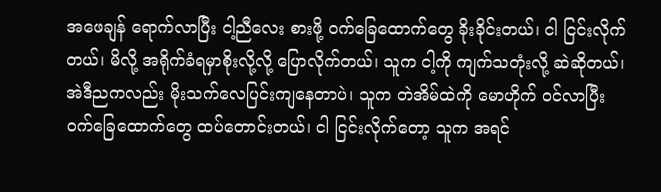အဖေချန် ရောက်လာပြီး ငါ့ညီလေး စားဖို့ ဝက်ခြေထောက်တွေ ခိုးခိုင်းတယ်၊ ငါ ငြင်းလိုက်တယ်၊ မိလို့ အရိုက်ခံရမှာစိုးလို့လို့ ပြောလိုက်တယ်၊ သူက ငါ့ကို ကျက်သတုံးလို့ ဆဲဆိုတယ်၊ အဲဒီညကလည်း မိုးသက်လေပြင်းကျနေတာပဲ၊ သူက တဲအိမ်ထဲကို မောဟိုက် ဝင်လာပြီး ဝက်ခြေထောက်တွေ ထပ်တောင်းတယ်၊ ငါ ငြင်းလိုက်တော့ သူက အရင်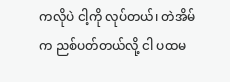ကလိုပဲ ငါ့ကို လုပ်တယ်၊ တဲအိမ်က ညစ်ပတ်တယ်လို့ ငါ ပထမ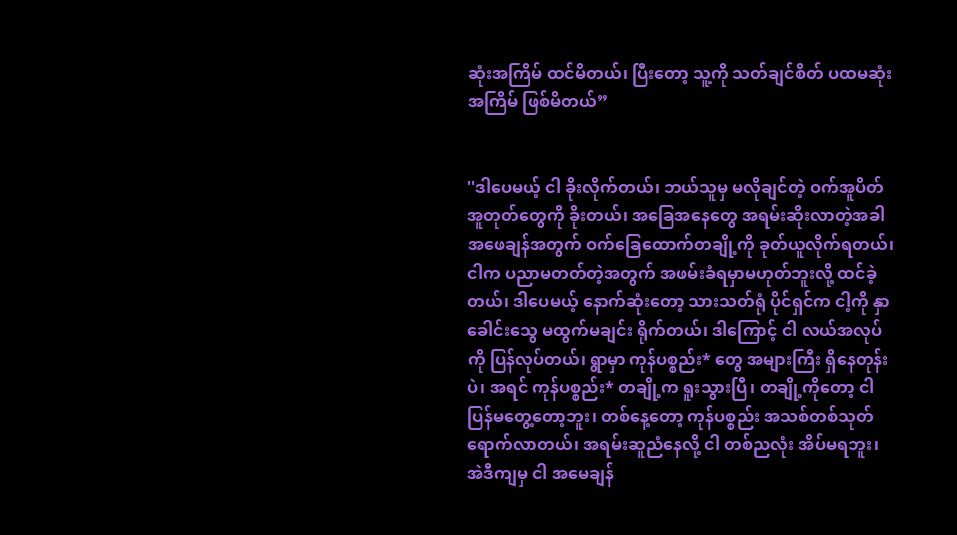ဆုံးအကြိမ် ထင်မိတယ်၊ ပြီးတော့ သူ့ကို သတ်ချင်စိတ် ပထမဆုံးအကြိမ် ဖြစ်မိတယ်”


''ဒါပေမယ့် ငါ ခိုးလိုက်တယ်၊ ဘယ်သူမှ မလိုချင်တဲ့ ဝက်အူပိတ်အူတုတ်တွေကို ခိုးတယ်၊ အခြေအနေတွေ အရမ်းဆိုးလာတဲ့အခါ အဖေချန်အတွက် ဝက်ခြေထောက်တချို့ကို ခုတ်ယူလိုက်ရတယ်၊ ငါက ပညာမတတ်တဲ့အတွက် အဖမ်းခံရမှာမဟုတ်ဘူးလို့ ထင်ခဲ့တယ်၊ ဒါပေမယ့် နောက်ဆုံးတော့ သားသတ်ရုံ ပိုင်ရှင်က ငါ့ကို နှာခေါင်းသွေ မထွက်မချင်း ရိုက်တယ်၊ ဒါကြောင့် ငါ လယ်အလုပ်ကို ပြန်လုပ်တယ်၊ ရွာမှာ ကုန်ပစ္စည်း* တွေ အများကြီး ရှိနေတုန်းပဲ၊ အရင် ကုန်ပစ္စည်း* တချို့က ရူးသွားပြီ၊ တချို့ကိုတော့ ငါ ပြန်မတွေ့တော့ဘူး၊ တစ်နေ့တော့ ကုန်ပစ္စည်း အသစ်တစ်သုတ် ရောက်လာတယ်၊ အရမ်းဆူညံနေလို့ ငါ တစ်ညလုံး အိပ်မရဘူး၊ အဲဒီကျမှ ငါ အမေချန်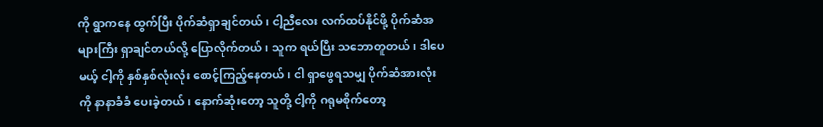ကို ရွာကနေ ထွက်ပြီး ပိုက်ဆံရှာချင်တယ်၊ ငါ့ညီလေး လက်ထပ်နိုင်ဖို့ ပိုက်ဆံအများကြီး ရှာချင်တယ်လို့ ပြောလိုက်တယ်၊ သူက ရယ်ပြီး သဘောတူတယ်၊ ဒါပေမယ့် ငါ့ကို နှစ်နှစ်လုံးလုံး စောင့်ကြည့်နေတယ်၊ ငါ ရှာဖွေရသမျှ ပိုက်ဆံအားလုံးကို နာနာခံခံ ပေးခဲ့တယ်၊ နောက်ဆုံးတော့ သူတို့ ငါ့ကို ဂရုမစိုက်တော့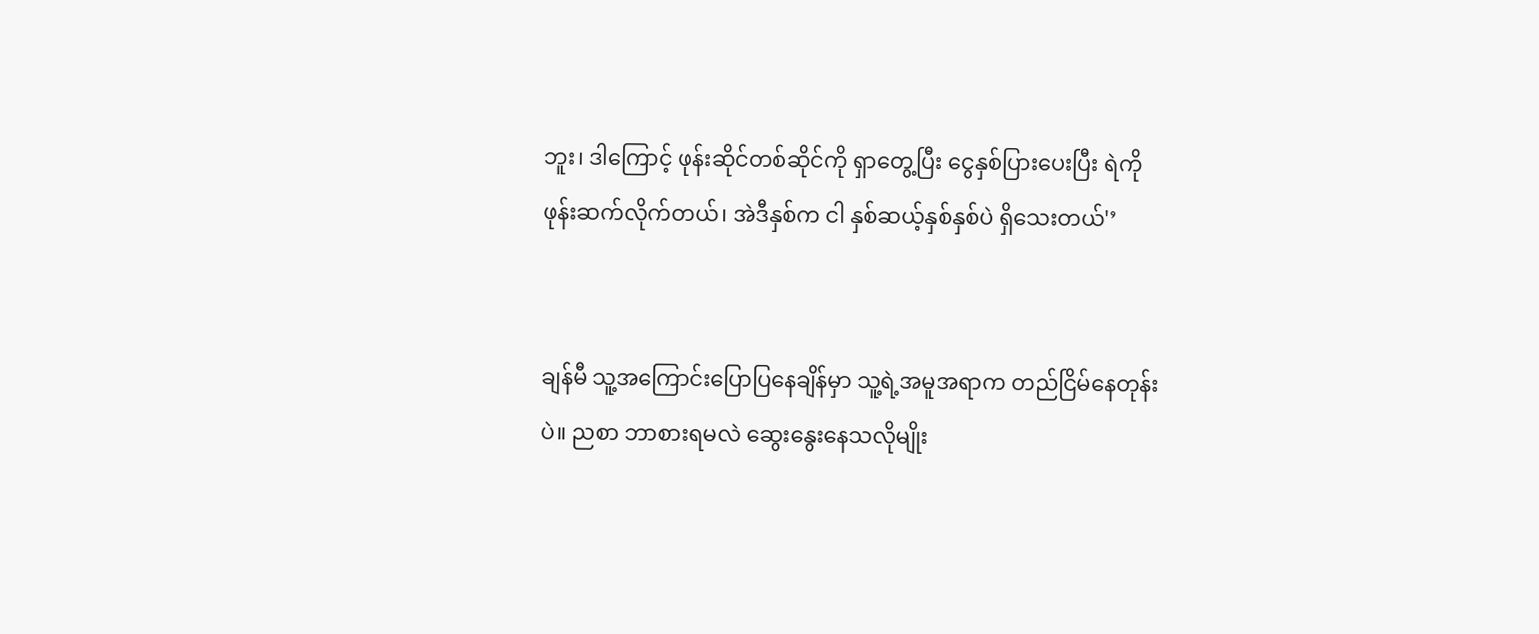ဘူး၊ ဒါကြောင့် ဖုန်းဆိုင်တစ်ဆိုင်ကို ရှာတွေ့ပြီး ငွေနှစ်ပြားပေးပြီး ရဲကို ဖုန်းဆက်လိုက်တယ်၊ အဲဒီနှစ်က ငါ နှစ်ဆယ့်နှစ်နှစ်ပဲ ရှိသေးတယ်'’


ချန်မီ သူ့အကြောင်းပြောပြနေချိန်မှာ သူ့ရဲ့အမူအရာက တည်ငြိမ်နေတုန်းပဲ။ ညစာ ဘာစားရမလဲ ဆွေးနွေးနေသလိုမျိုး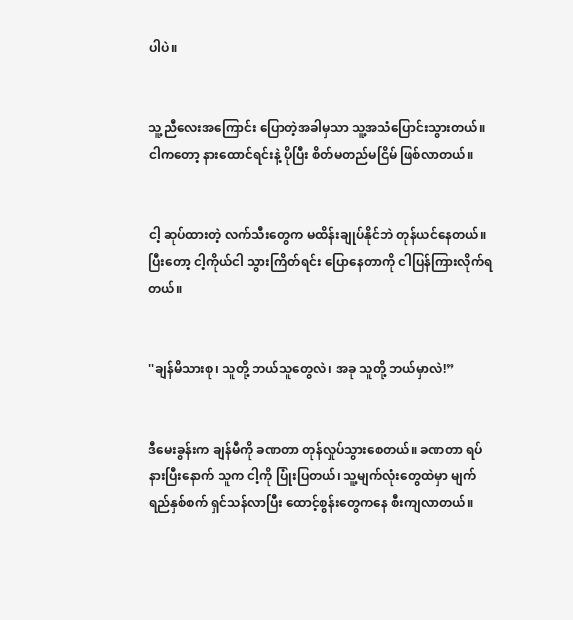ပါပဲ။


သူ့ညီလေးအကြောင်း ပြောတဲ့အခါမှသာ သူ့အသံပြောင်းသွားတယ်။ ငါကတော့ နားထောင်ရင်းနဲ့ ပိုပြီး စိတ်မတည်မငြိမ် ဖြစ်လာတယ်။


ငါ့ ဆုပ်ထားတဲ့ လက်သီးတွေက မထိန်းချုပ်နိုင်ဘဲ တုန်ယင်နေတယ်။ ပြီးတော့ ငါ့ကိုယ်ငါ သွားကြိတ်ရင်း ပြောနေတာကို ငါပြန်ကြားလိုက်ရတယ်။


''ချန်မိသားစု၊ သူတို့ ဘယ်သူတွေလဲ၊ အခု သူတို့ ဘယ်မှာလဲ!”


ဒီမေးခွန်းက ချန်မီကို ခဏတာ တုန်လှုပ်သွားစေတယ်။ ခဏတာ ရပ်နားပြီးနောက် သူက ငါ့ကို ပြုံးပြတယ်၊ သူ့မျက်လုံးတွေထဲမှာ မျက်ရည်နှစ်စက် ရှင်သန်လာပြီး ထောင့်စွန်းတွေကနေ စီးကျလာတယ်။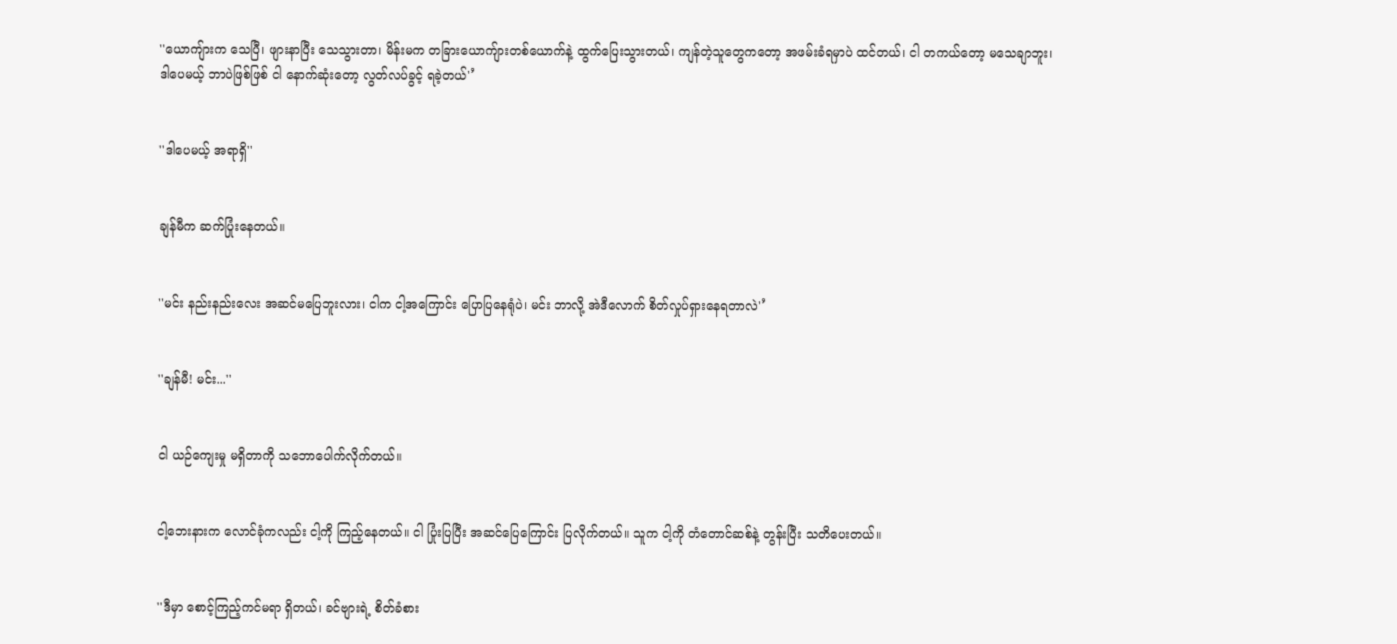''ယောကျ်ားက သေပြီ၊ ဖျားနာပြီး သေသွားတာ၊ မိန်းမက တခြားယောကျ်ားတစ်ယောက်နဲ့ ထွက်ပြေးသွားတယ်၊ ကျန်တဲ့သူတွေကတော့ အဖမ်းခံရမှာပဲ ထင်တယ်၊ ငါ တကယ်တော့ မသေချာဘူး၊ ဒါပေမယ့် ဘာပဲဖြစ်ဖြစ် ငါ နောက်ဆုံးတော့ လွတ်လပ်ခွင့် ရခဲ့တယ်'’


''ဒါပေမယ့် အရာရှိ''


ချန်မီက ဆက်ပြုံးနေတယ်။


''မင်း နည်းနည်းလေး အဆင်မပြေဘူးလား၊ ငါက ငါ့အကြောင်း ပြောပြနေရုံပဲ၊ မင်း ဘာလို့ အဲဒီလောက် စိတ်လှုပ်ရှားနေရတာလဲ'’


''ချန်မီ! မင်း...''


ငါ ယဉ်ကျေးမှု မရှိတာကို သဘောပေါက်လိုက်တယ်။


ငါ့ဘေးနားက‌ လောင်ခုံကလည်း ငါ့ကို ကြည့်နေတယ်။ ငါ ပြုံးပြပြီး အဆင်ပြေကြောင်း ပြလိုက်တယ်။ သူက ငါ့ကို တံတောင်ဆစ်နဲ့ တွန်းပြီး သတိပေးတယ်။


''ဒီမှာ စောင့်ကြည့်ကင်မရာ ရှိတယ်၊ ခင်ဗျားရဲ့ စိတ်ခံစား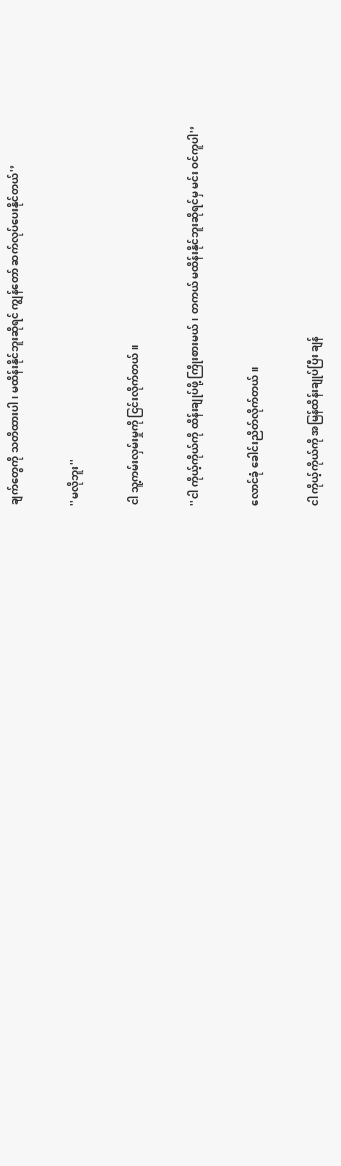ချက်တွေကို သတိထားပါ၊ မထိန်းနိုင်ဘူးဆိုရင် ကျွန်တော် ဆက်လုပ်ပေးနိုင်တယ်'’


''မလိုဘူး''


ငါ သူ့ကမ်းလှမ်းမှုကို ငြင်းလိုက်တယ်။


''ငါ ကိုယ့်ကိုယ်ကို ထိန်းချုပ်ဖို့ ကြိုးစားမယ်၊ တကယ် မထိန်းနိုင်ဘူးဆိုရင်မှ မင်း ဝင်ကူပါ'’


လောင်ခုံ ခေါင်းညိတ်လိုက်တယ်။


ငါ ကိုယ့်ကိုယ်ကို အမြန်ထိန်းချုပ်ပြီး ချန်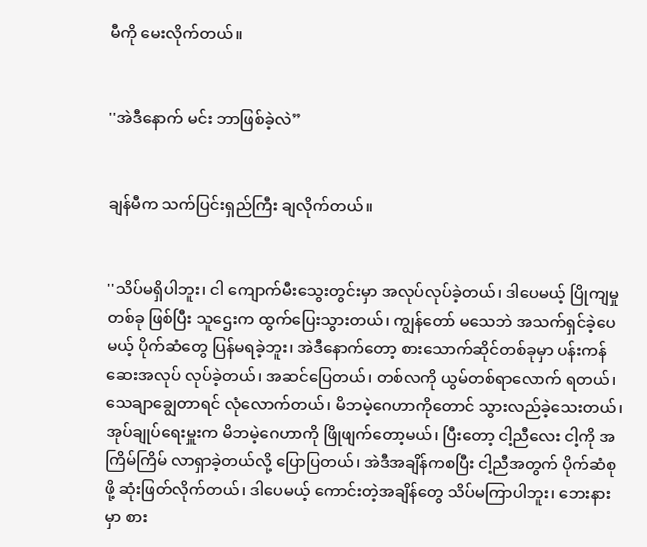မီကို မေးလိုက်တယ်။


''အဲဒီနောက် မင်း ဘာဖြစ်ခဲ့လဲ”


ချန်မီက သက်ပြင်းရှည်ကြီး ချလိုက်တယ်။


''သိပ်မရှိပါဘူး၊ ငါ ကျောက်မီးသွေးတွင်းမှာ အလုပ်လုပ်ခဲ့တယ်၊ ဒါပေမယ့် ပြိုကျမှုတစ်ခု ဖြစ်ပြီး သူဌေးက ထွက်ပြေးသွားတယ်၊ ကျွန်တော် မသေဘဲ အသက်ရှင်ခဲ့ပေမယ့် ပိုက်ဆံတွေ ပြန်မရခဲ့ဘူး၊ အဲဒီနောက်တော့ စားသောက်ဆိုင်တစ်ခုမှာ ပန်းကန်ဆေးအလုပ် လုပ်ခဲ့တယ်၊ အဆင်ပြေတယ်၊ တစ်လကို ယွမ်တစ်ရာလောက် ရတယ်၊ သေချာချွေတာရင် လုံလောက်တယ်၊ မိဘမဲ့ဂေဟာကိုတောင် သွားလည်ခဲ့သေးတယ်၊ အုပ်ချုပ်ရေးမှူးက မိဘမဲ့ဂေဟာကို ဖြိုဖျက်တော့မယ်၊ ပြီးတော့ ငါ့ညီလေး ငါ့ကို အကြိမ်ကြိမ် လာရှာခဲ့တယ်လို့ ပြောပြတယ်၊ အဲဒီအချိန်ကစပြီး ငါ့ညီအတွက် ပိုက်ဆံစုဖို့ ဆုံးဖြတ်လိုက်တယ်၊ ဒါပေမယ့် ကောင်းတဲ့အချိန်တွေ သိပ်မကြာပါဘူး၊ ဘေးနားမှာ စား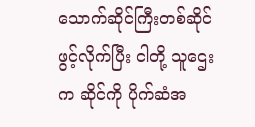သောက်ဆိုင်ကြီးတစ်ဆိုင် ဖွင့်လိုက်ပြီး ငါတို့ သူဌေးက ဆိုင်ကို ပိုက်ဆံအ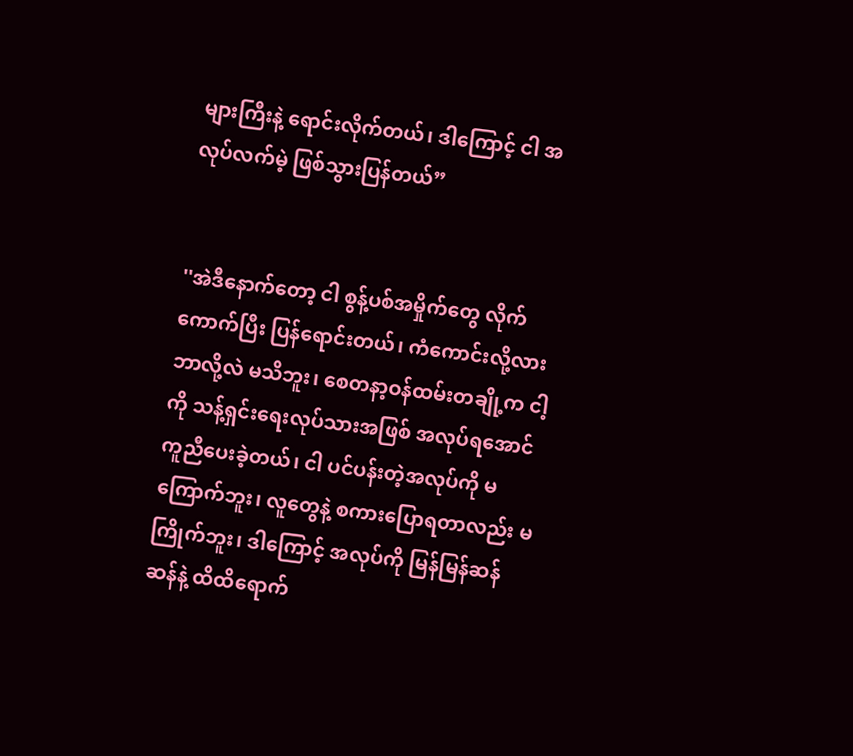များကြီးနဲ့ ရောင်းလိုက်တယ်၊ ဒါကြောင့် ငါ အလုပ်လက်မဲ့ ဖြစ်သွားပြန်တယ်”


''အဲဒီနောက်တော့ ငါ စွန့်ပစ်အမှိုက်တွေ လိုက်ကောက်ပြီး ပြန်ရောင်းတယ်၊ ကံကောင်းလို့လား ဘာလို့လဲ မသိဘူး၊ စေတနာ့ဝန်ထမ်းတချို့က ငါ့ကို သန့်ရှင်းရေးလုပ်သားအဖြစ် အလုပ်ရအောင် ကူညီပေးခဲ့တယ်၊ ငါ ပင်ပန်းတဲ့အလုပ်ကို မကြောက်ဘူး၊ လူတွေနဲ့ စကားပြောရတာလည်း မကြိုက်ဘူး၊ ဒါကြောင့် အလုပ်ကို မြန်မြန်ဆန်ဆန်နဲ့ ထိထိရောက်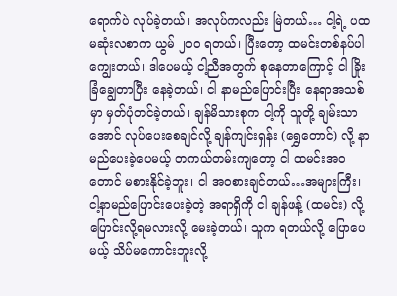ရောက်ပဲ လုပ်ခဲ့တယ်၊ အလုပ်ကလည်း မြဲတယ်… ငါ့ရဲ့ ပထမဆုံးလစာက ယွမ် ၂၀၀ ရတယ်၊ ပြီးတော့ ထမင်းတစ်နပ်ပါ ကျွေးတယ်၊ ဒါပေမယ့် ငါ့ညီအတွက် စုနေတာကြောင့် ငါ ခြိုးခြံချွေတာပြီး နေခဲ့တယ်၊ ငါ နာမည်ပြောင်းပြီး နေရာအသစ်မှာ မှတ်ပုံတင်ခဲ့တယ်၊ ချန်မိသားစုက ငါ့ကို သူတို့ ချမ်းသာအောင် လုပ်ပေးစေချင်လို့ ချန်ကျင်းရှန်း (ရွှေတောင်) လို့ နာမည်ပေးခဲ့ပေမယ့် တကယ်တမ်းကျတော့ ငါ ထမင်းအဝတောင် မစားနိုင်ခဲ့ဘူး၊ ငါ အဝစားချင်တယ်…အများကြီး၊ ငါ့နာမည်ပြောင်းပေးခဲ့တဲ့ အရာရှိကို ငါ ချန်ဖန့် (ထမင်း) လို့ ပြောင်းလို့ရမလားလို့ မေးခဲ့တယ်၊ သူက ရတယ်လို့ ပြောပေမယ့် သိပ်မကောင်းဘူးလို့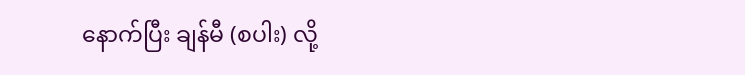နောက်ပြီး ချန်မီ (စပါး) လို့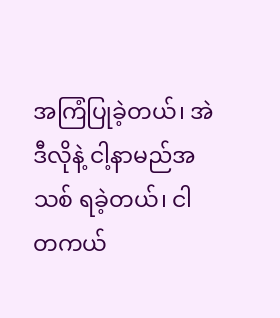အကြံပြုခဲ့တယ်၊ အဲဒီလိုနဲ့ ငါ့နာမည်အသစ် ရခဲ့တယ်၊ ငါ တကယ်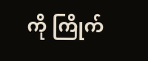ကို ကြိုက်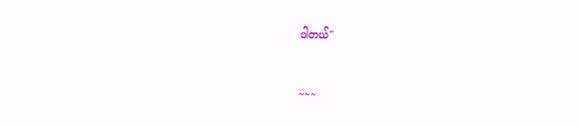ပါတယ်''


~~~